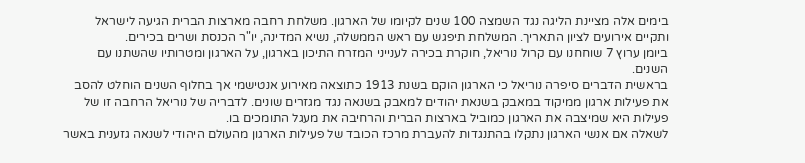בימים אלה מציינת הליגה נגד השמצה 100 שנים לקיומו של הארגון. משלחת רחבה מארצות הברית הגיעה לישראל ותקיים אירועים לציון התאריך. המשלחת תיפגש עם ראש הממשלה, נשיא המדינה, יו"ר הכנסת ושרים בכירים.
ביומן ערוץ 7 שוחחנו עם קרול נוריאל, חוקרת בכירה לענייני המזרח התיכון בארגון, על הארגון ומטרותיו שהשתנו עם השנים.
בראשית הדברים סיפרה נוריאל כי הארגון הוקם בשנת 1913 כתוצאה מאירוע אנטישמי אך בחלוף השנים הוחלט להסב את פעילות ארגון ממיקוד במאבק בשנאת יהודים למאבק בשנאה נגד מגזרים שונים. לדבריה של נוריאל הרחבה זו של פעילות היא שמיצבה את הארגון כמוביל בארצות הברית והרחיבה את מעגל התומכים בו.
לשאלה אם אנשי הארגון נתקלו בהתנגדות להעברת מרכז הכובד של פעילות הארגון מהעולם היהודי לשנאה גזענית באשר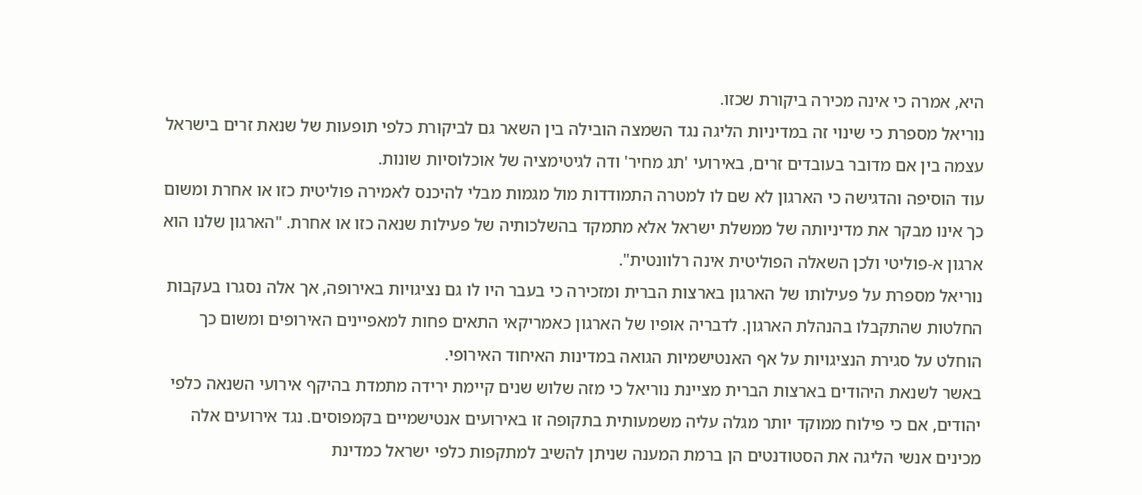היא, אמרה כי אינה מכירה ביקורת שכזו.
נוריאל מספרת כי שינוי זה במדיניות הליגה נגד השמצה הובילה בין השאר גם לביקורת כלפי תופעות של שנאת זרים בישראל עצמה בין אם מדובר בעובדים זרים, באירועי 'תג מחיר' ודה לגיטימציה של אוכלוסיות שונות.
עוד הוסיפה והדגישה כי הארגון לא שם לו למטרה התמודדות מול מגמות מבלי להיכנס לאמירה פוליטית כזו או אחרת ומשום כך אינו מבקר את מדיניותה של ממשלת ישראל אלא מתמקד בהשלכותיה של פעילות שנאה כזו או אחרת. "הארגון שלנו הוא ארגון א-פוליטי ולכן השאלה הפוליטית אינה רלוונטית".
נוריאל מספרת על פעילותו של הארגון בארצות הברית ומזכירה כי בעבר היו לו גם נציגויות באירופה, אך אלה נסגרו בעקבות החלטות שהתקבלו בהנהלת הארגון. לדבריה אופיו של הארגון כאמריקאי התאים פחות למאפיינים האירופים ומשום כך הוחלט על סגירת הנציגויות על אף האנטישמיות הגואה במדינות האיחוד האירופי.
באשר לשנאת היהודים בארצות הברית מציינת נוריאל כי מזה שלוש שנים קיימת ירידה מתמדת בהיקף אירועי השנאה כלפי יהודים, אם כי פילוח ממוקד יותר מגלה עליה משמעותית בתקופה זו באירועים אנטישמיים בקמפוסים. נגד אירועים אלה מכינים אנשי הליגה את הסטודנטים הן ברמת המענה שניתן להשיב למתקפות כלפי ישראל כמדינת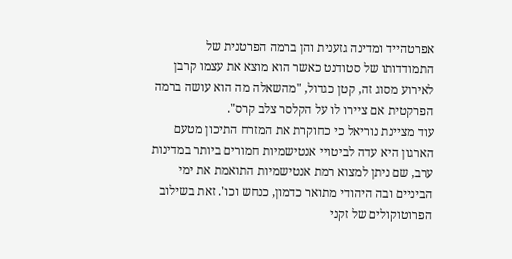אפרטהייד ומדינה גזענית והן ברמה הפרטנית של התמודדותו של סטודנט כאשר הוא מוצא את עצמו קרבן לאירוע מסוג זה, קטן כגדול, "מהשאלה מה הוא עושה ברמה הפרקטית אם ציירו לו על הקלסר צלב קרס".
עוד מציינת נוריאל כי כחוקרת את המזרח התיכון מטעם הארגון היא עדה לביטויי אנטישמיות חמורים ביותר במדינות ערב, שם ניתן למצוא רמת אנטישמיות התואמת את ימי הביניים ובה היהודי מתואר כדמון, כנחש וכו'. זאת בשילוב הפרוטוקולים של זקני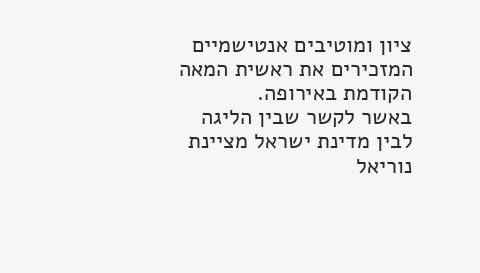ציון ומוטיבים אנטישמיים המזכירים את ראשית המאה הקודמת באירופה.
באשר לקשר שבין הליגה לבין מדינת ישראל מציינת נוריאל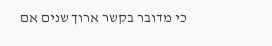כי מדובר בקשר ארוך שנים אם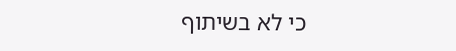כי לא בשיתוף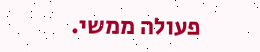פעולה ממשי.